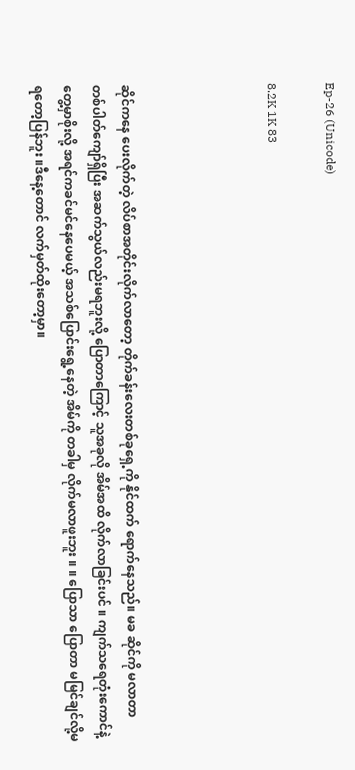Ep-26 (Unicode)

8.2K 1K 83




ဆိုင်ကနေ ပေးလိုက်တဲ့ လိပ်စာအတိုင်းလိုက်လာတော့ တိုက်ခန်းလေးတစ်ခုရှေ့ကို နိုင်ထက် ရောက်နေသည်။ မခ ဆိုင်ကို မလာတာ တစ်ပါတ်ကျော်ရှိပြီး အဆက်သွယ်လည်းမရဘူးလို့ ပြောတာကြောင့် သူအခုလို အိမ်အထိ လိုက်လာခြင်းပင် ။ ကျက်သရေတုံးကောင်နဲ့ တွေ့မှာစိုးလို့ အရင်ကခင်မင်နေပေမယ့် အသစ်ပြောင်းရွေ့နေတဲ့ အိမ်ကို တခါမှ လိုက်မလာဖူးဘူး ။ ။ ပြောသာ ပြောတာ မမြင်ချင်လို့မရတော့ပြန်ဘူး ။ဒီနေ့တောင် လက်မှတ်ထိုးတော့မှာ။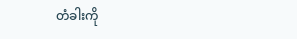တံခါးကို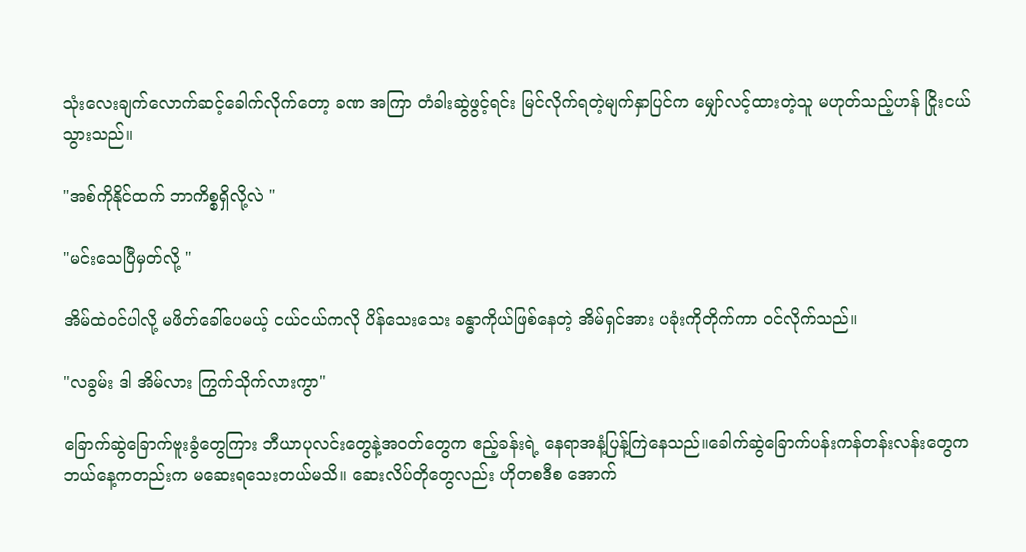သုံးလေးချက်လောက်ဆင့်ခေါက်လိုက်တော့ ခဏ အကြာ တံခါးဆွဲဖွင့်ရင်း မြင်လိုက်ရတဲ့မျက်နှာပြင်က မျှော်လင့်ထားတဲ့သူ မဟုတ်သည့်ဟန် ငြိုးငယ်သွားသည်။

"အစ်ကိုနိုင်ထက် ဘာကိစ္စရှိလို့လဲ "

"မင်းသေပြီမှတ်လို့ "

အိမ်ထဲဝင်ပါလို့ မဖိတ်ခေါ်ပေမယ့် ငယ်ငယ်ကလို ပိန်သေးသေး ခန္ဓာကိုယ်ဖြစ်နေတဲ့ အိမ်ရှင်အား ပခုံးကိုတိုက်ကာ ဝင်လိုက်သည်။

"လခွမ်း ဒါ အိမ်လား ကြွက်သိုက်လားကွာ"

ခြောက်ဆွဲခြောက်ဗူးခွံတွေကြား ဘီယာပုလင်းတွေနဲ့အဝတ်တွေက ဧည့်ခန်းရဲ့ နေရာအနံ့ပြန့်ကြဲနေသည်။ခေါက်ဆွဲခြောက်ပန်းကန်တန်းလန်းတွေက ဘယ်နေ့ကတည်းက မဆေးရသေးတယ်မသိ။ ဆေးလိပ်တိုတွေလည်း ဟိုတစဒီစ အောက်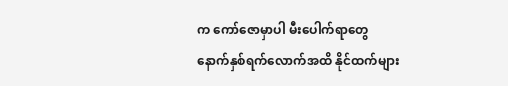က ကော်ဇောမှာပါ မီးပေါက်ရာတွေ နောက်နှစ်ရက်လောက်အထိ နိုင်ထက်များ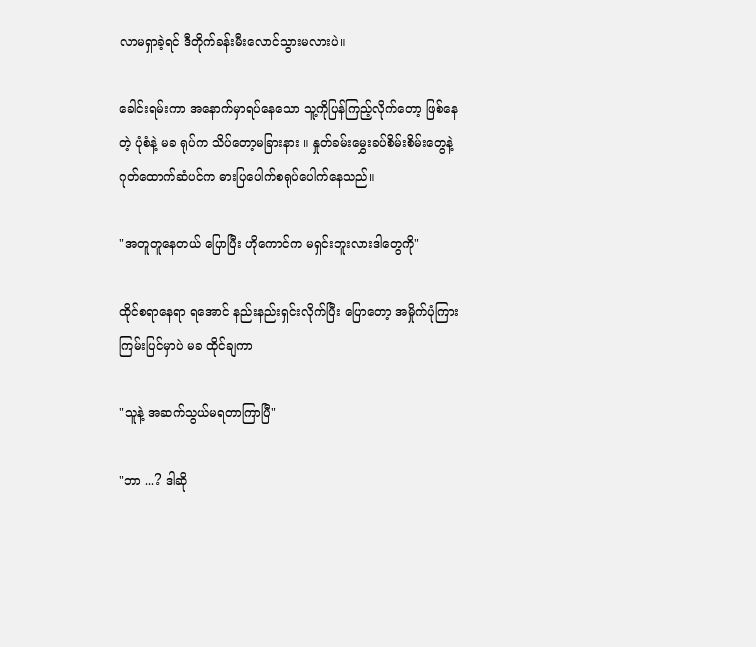လာမရှာခဲ့ရင် ဒီတိုက်ခန်းမီးလောင်သွားမလားပဲ။

ခေါင်းရမ်းကာ အနောက်မှာရပ်နေသော သူ့ကိုပြန်ကြည့်လိုက်တော့ ဖြစ်နေတဲ့ ပုံစံနဲ့ မခ ရုပ်က သိပ်တော့မခြားနား ။ နှုတ်ခမ်းမွှေးခပ်စိမ်းစိမ်းတွေနဲ့ဂုတ်ထောက်ဆံပင်က ဓားပြပေါက်စရုပ်ပေါက်နေသည်။

"အတူတူနေတယ် ပြောပြီး ဟိုကောင်က မရှင်းဘူးလားဒါတွေကို"

ထိုင်စရာနေရာ ရအောင် နည်းနည်းရှင်းလိုက်ပြီး ပြောတော့ အမှိုက်ပုံကြားကြမ်းပြင်မှာပဲ မခ ထိုင်ချကာ

"သူနဲ့ အဆက်သွယ်မရတာကြာပြီ"

"ဘာ ...? ဒါဆို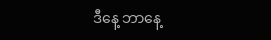ဒီနေ့ ဘာနေ့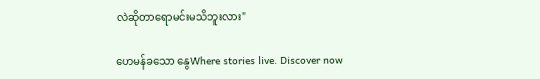လဲဆိုတာရောမင်းမသိဘူးလား"

ဟေမန်ခသော နွေWhere stories live. Discover now